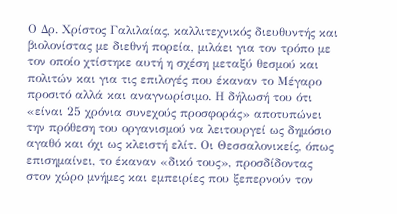Ο Δρ. Χρίστος Γαλιλαίας, καλλιτεχνικός διευθυντής και βιολονίστας με διεθνή πορεία, μιλάει για τον τρόπο με τον οποίο χτίστηκε αυτή η σχέση μεταξύ θεσμού και πολιτών και για τις επιλογές που έκαναν το Μέγαρο προσιτό αλλά και αναγνωρίσιμο. Η δήλωσή του ότι «είναι 25 χρόνια συνεχούς προσφοράς» αποτυπώνει την πρόθεση του οργανισμού να λειτουργεί ως δημόσιο αγαθό και όχι ως κλειστή ελίτ. Οι Θεσσαλονικείς, όπως επισημαίνει, το έκαναν «δικό τους», προσδίδοντας στον χώρο μνήμες και εμπειρίες που ξεπερνούν τον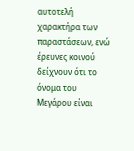αυτοτελή χαρακτήρα των παραστάσεων, ενώ έρευνες κοινού δείχνουν ότι το όνομα του Μεγάρου είναι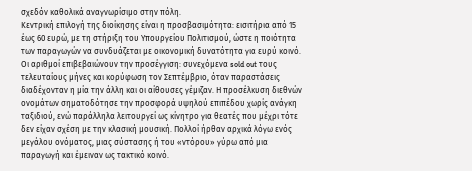σχεδόν καθολικά αναγνωρίσιμο στην πόλη.
Κεντρική επιλογή της διοίκησης είναι η προσβασιμότητα: εισιτήρια από 15 έως 60 ευρώ, με τη στήριξη του Υπουργείου Πολιτισμού, ώστε η ποιότητα των παραγωγών να συνδυάζεται με οικονομική δυνατότητα για ευρύ κοινό. Οι αριθμοί επιβεβαιώνουν την προσέγγιση: συνεχόμενα sold out τους τελευταίους μήνες και κορύφωση τον Σεπτέμβριο, όταν παραστάσεις διαδέχονταν η μία την άλλη και οι αίθουσες γέμιζαν. Η προσέλκυση διεθνών ονομάτων σηματοδότησε την προσφορά υψηλού επιπέδου χωρίς ανάγκη ταξιδιού, ενώ παράλληλα λειτουργεί ως κίνητρο για θεατές που μέχρι τότε δεν είχαν σχέση με την κλασική μουσική. Πολλοί ήρθαν αρχικά λόγω ενός μεγάλου ονόματος, μιας σύστασης ή του «ντόρου» γύρω από μια παραγωγή και έμειναν ως τακτικό κοινό.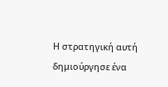Η στρατηγική αυτή δημιούργησε ένα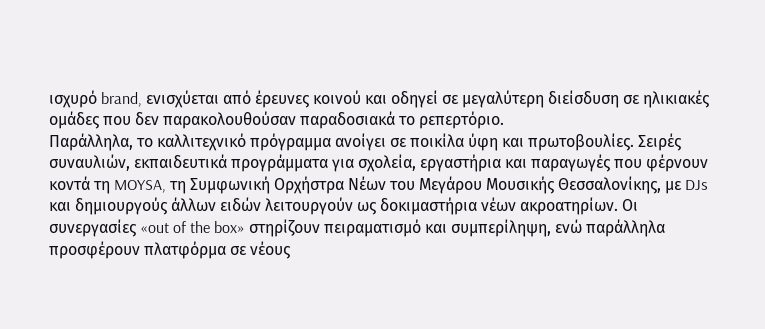ισχυρό brand, ενισχύεται από έρευνες κοινού και οδηγεί σε μεγαλύτερη διείσδυση σε ηλικιακές ομάδες που δεν παρακολουθούσαν παραδοσιακά το ρεπερτόριο.
Παράλληλα, το καλλιτεχνικό πρόγραμμα ανοίγει σε ποικίλα ύφη και πρωτοβουλίες. Σειρές συναυλιών, εκπαιδευτικά προγράμματα για σχολεία, εργαστήρια και παραγωγές που φέρνουν κοντά τη MOYSA, τη Συμφωνική Ορχήστρα Νέων του Μεγάρου Μουσικής Θεσσαλονίκης, με DJs και δημιουργούς άλλων ειδών λειτουργούν ως δοκιμαστήρια νέων ακροατηρίων. Οι συνεργασίες «out of the box» στηρίζουν πειραματισμό και συμπερίληψη, ενώ παράλληλα προσφέρουν πλατφόρμα σε νέους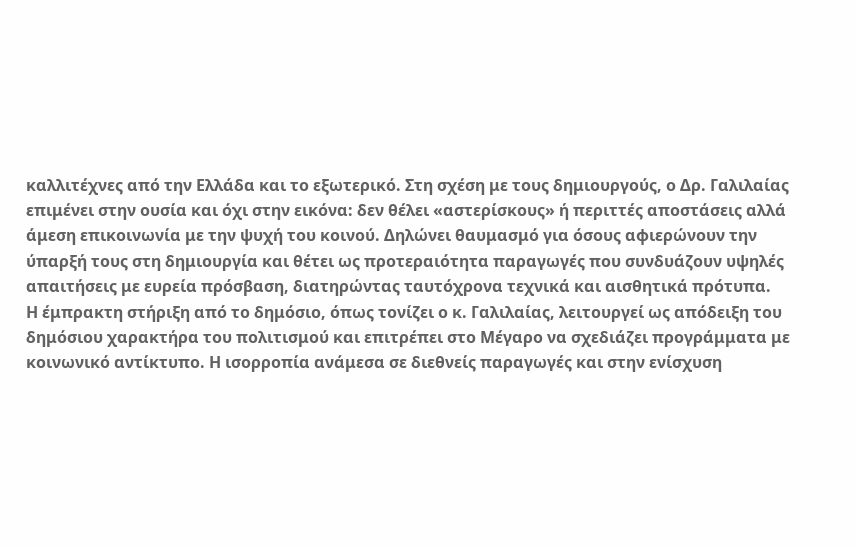καλλιτέχνες από την Ελλάδα και το εξωτερικό. Στη σχέση με τους δημιουργούς, ο Δρ. Γαλιλαίας επιμένει στην ουσία και όχι στην εικόνα: δεν θέλει «αστερίσκους» ή περιττές αποστάσεις αλλά άμεση επικοινωνία με την ψυχή του κοινού. Δηλώνει θαυμασμό για όσους αφιερώνουν την ύπαρξή τους στη δημιουργία και θέτει ως προτεραιότητα παραγωγές που συνδυάζουν υψηλές απαιτήσεις με ευρεία πρόσβαση, διατηρώντας ταυτόχρονα τεχνικά και αισθητικά πρότυπα.
Η έμπρακτη στήριξη από το δημόσιο, όπως τονίζει ο κ. Γαλιλαίας, λειτουργεί ως απόδειξη του δημόσιου χαρακτήρα του πολιτισμού και επιτρέπει στο Μέγαρο να σχεδιάζει προγράμματα με κοινωνικό αντίκτυπο. Η ισορροπία ανάμεσα σε διεθνείς παραγωγές και στην ενίσχυση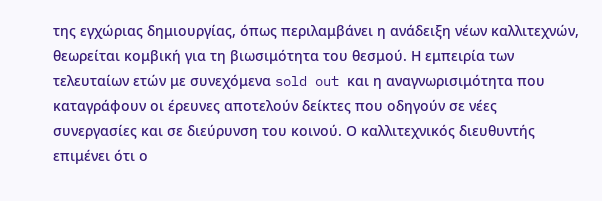της εγχώριας δημιουργίας, όπως περιλαμβάνει η ανάδειξη νέων καλλιτεχνών, θεωρείται κομβική για τη βιωσιμότητα του θεσμού. Η εμπειρία των τελευταίων ετών με συνεχόμενα sold out και η αναγνωρισιμότητα που καταγράφουν οι έρευνες αποτελούν δείκτες που οδηγούν σε νέες συνεργασίες και σε διεύρυνση του κοινού. Ο καλλιτεχνικός διευθυντής επιμένει ότι ο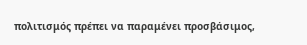πολιτισμός πρέπει να παραμένει προσβάσιμος,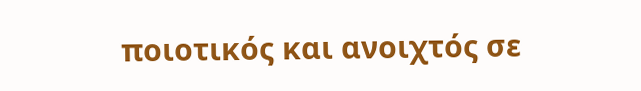ποιοτικός και ανοιχτός σε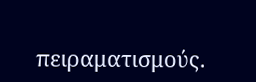πειραματισμούς.